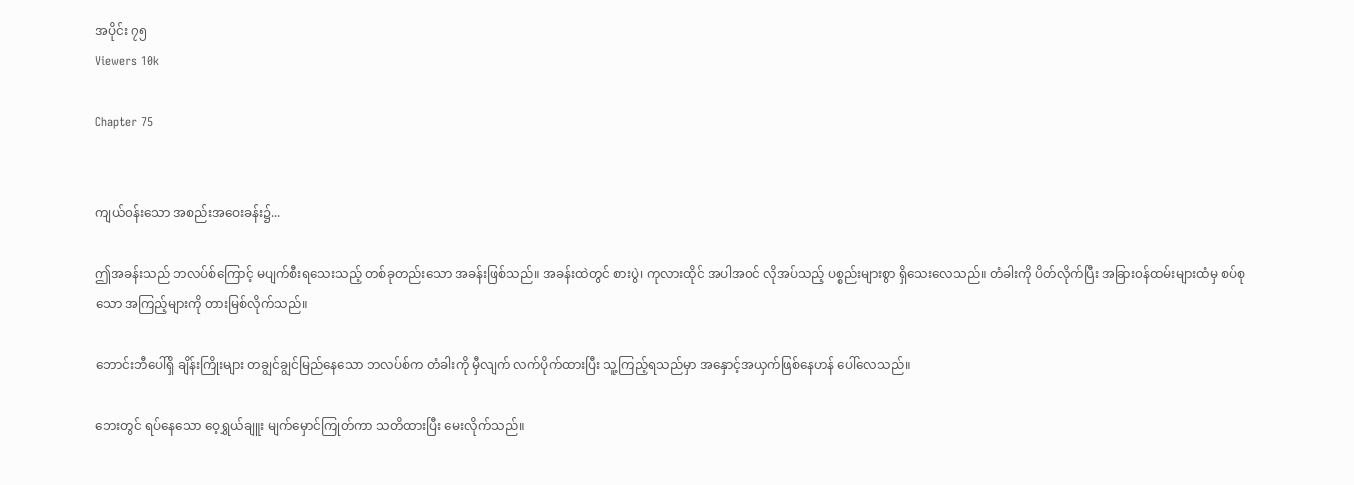အပိုင်း ၇၅
Viewers 10k

Chapter 75


ကျယ်၀န်းသော အစည်းအဝေးခန်း၌...

ဤအခန်းသည် ဘလပ်စ်ကြောင့် မပျက်စီးရသေးသည့် တစ်ခုတည်းသော အခန်းဖြစ်သည်။ အခန်းထဲတွင် စားပွဲ၊ ကုလားထိုင် အပါအ၀င် လိုအပ်သည့် ပစ္စည်းများစွာ ရှိသေးလေသည်။ တံခါးကို ပိတ်လိုက်ပြီး အခြား၀န်ထမ်းများထံမှ စပ်စုသော အကြည့်များကို တားမြစ်လိုက်သည်။

ဘောင်းဘီပေါ်ရှိ ချိန်းကြိုးများ တချွင်ချွင်မြည်နေသော ဘလပ်စ်က တံခါးကို မှီလျက် လက်ပိုက်ထားပြီး သူ့ကြည့်ရသည်မှာ အနှောင့်အယှက်ဖြစ်နေဟန် ပေါ်လေသည်။

ဘေးတွင် ရပ်နေသော ဝေ့ရွှယ်ချူး မျက်မှောင်ကြုတ်ကာ သတိထားပြီး မေးလိုက်သည်။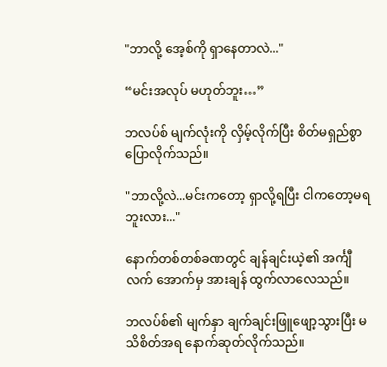"ဘာလို့ အေ့စ်ကို ရှာနေတာလဲ..."

“မင်းအလုပ် မဟုတ်ဘူး…”

ဘလပ်စ် မျက်လုံးကို လှိမ့်လိုက်ပြီး စိတ်မရှည်စွာ ပြောလိုက်သည်။

"ဘာလို့လဲ...မင်းကတော့ ရှာလို့ရပြီး ငါကတော့မရဘူးလား..."

နောက်တစ်တစ်ခဏတွင် ချန်ချင်းယဲ့၏ အင်္ကျီလက် အောက်မှ အားချန် ထွက်လာလေသည်။

ဘလပ်စ်၏ မျက်နှာ ချက်ချင်းဖြူဖျော့သွားပြီး မသိစိတ်အရ နောက်ဆုတ်လိုက်သည်။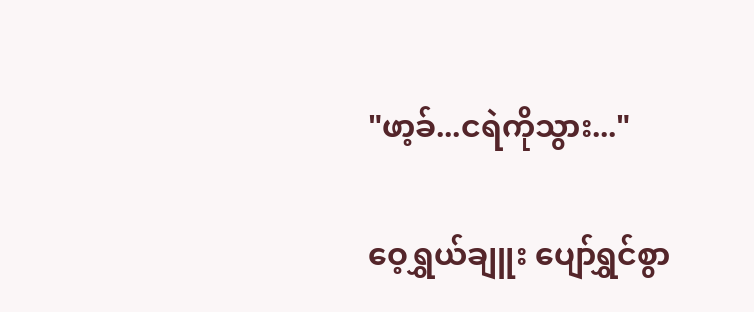"ဖာ့ခ်...ငရဲကိုသွား..."

ဝေ့ရွှယ်ချူး ပျော်ရွှင်စွာ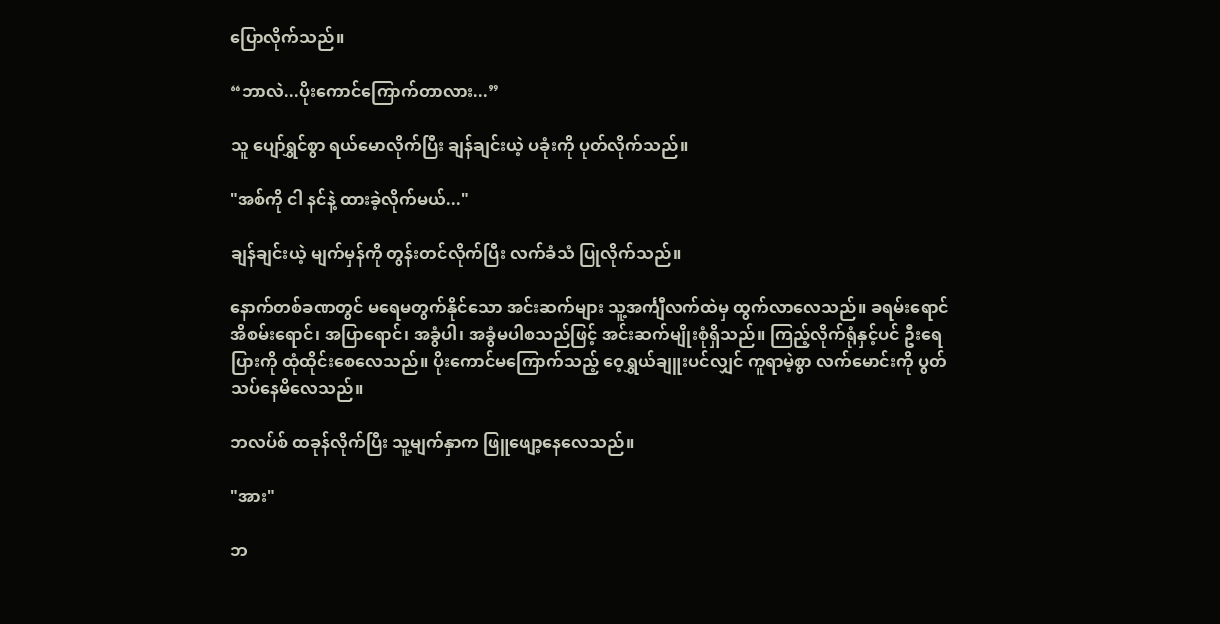ပြောလိုက်သည်။

“ဘာလဲ...ပိုးကောင်ကြောက်တာလား...”

သူ ပျော်ရွှင်စွာ ရယ်မောလိုက်ပြီး ချန်ချင်းယဲ့ ပခုံးကို ပုတ်လိုက်သည်။

"အစ်ကို ငါ နင်နဲ့ ထားခဲ့လိုက်မယ်..."

ချန်ချင်းယဲ့ မျက်မှန်ကို တွန်းတင်လိုက်ပြီး လက်ခံသံ ပြုလိုက်သည်။

နောက်တစ်ခဏတွင် မရေမတွက်နိုင်သော အင်းဆက်များ သူ့အင်္ကျီလက်ထဲမှ ထွက်လာလေသည်။ ခရမ်းရောင် အိစမ်းရောင်၊ အပြာရောင်၊ အခွံပါ၊ အခွံမပါစသည်ဖြင့် အင်းဆက်မျိုးစုံရှိသည်။ ကြည့်လိုက်ရုံနှင့်ပင် ဦးရေပြားကို ထုံထိုင်းစေလေသည်။ ပိုးကောင်မကြောက်သည့် ဝေ့ရွှယ်ချူးပင်လျှင် ကူရာမဲ့စွာ လက်မောင်းကို ပွတ်သပ်နေမိလေသည်။

ဘလပ်စ် ထခုန်လိုက်ပြီး သူ့မျက်နှာက ဖြူဖျော့နေလေသည်။

"အား"

ဘ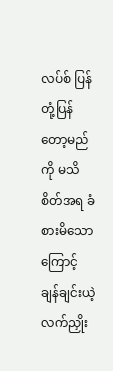လပ်စ် ပြန်တုံ့ပြန်တော့မည်ကို မသိစိတ်အရ ခံစားမိသောကြောင့် ချန်ချင်းယဲ့ လက်ညှိုး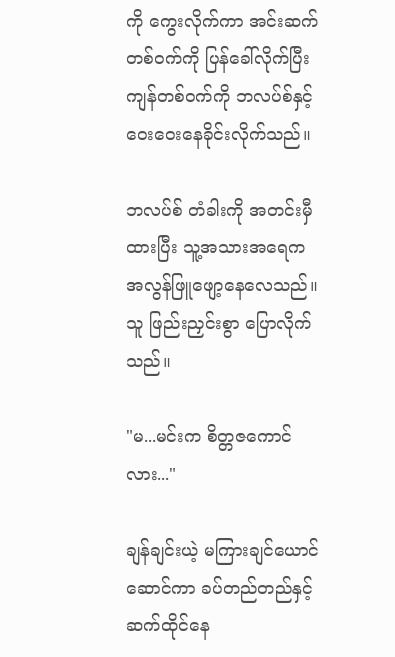ကို ကွေးလိုက်ကာ အင်းဆက်တစ်၀က်ကို ပြန်ခေါ်လိုက်ပြီး ကျန်တစ်၀က်ကို ဘလပ်စ်နှင့် ဝေးဝေးနေခိုင်းလိုက်သည်။

ဘလပ်စ် တံခါးကို အတင်းမှီထားပြီး သူ့အသားအ‌ရေက အလွန်ဖြူ‌‌ဖျော့နေလေသည်။ သူ ဖြည်းညှင်းစွာ ပြောလိုက်သည်။

"မ...မင်းက စိတ္တဇကောင်လား..."

ချန်ချင်းယဲ့ မကြားချင်ယောင် ဆောင်ကာ ခပ်တည်တည်နှင့် ဆက်ထိုင်နေ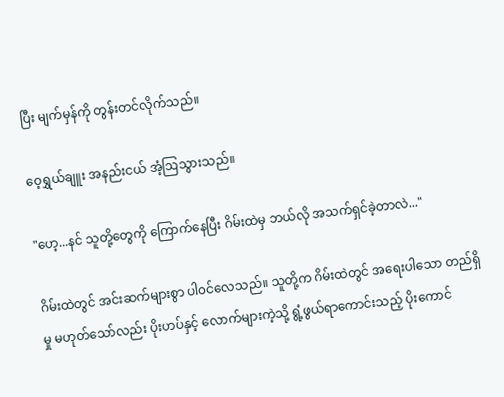ပြီး မျက်မှန်ကို တွန်းတင်လိုက်သည်။

ဝေ့ရွှယ်ချူး အနည်းငယ် အံ့ဩသွားသည်။

"ဟေ့...နင် သူတို့တွေကို ကြောက်နေပြီး ဂိမ်းထဲမှ ဘယ်လို အသက်ရှင်ခဲ့တာလဲ..."

ဂိမ်းထဲတွင် အင်းဆက်များစွာ ပါ၀င်လေသည်။ သူတို့က ဂိမ်းထဲတွင် အရေးပါသော တည်ရှိမှု မဟုတ်သော်လည်း ပိုးဟပ်နှင့် လောက်များကဲ့သို့ ရွံ့ဖွယ်ရာကောင်းသည့် ပိုးကောင်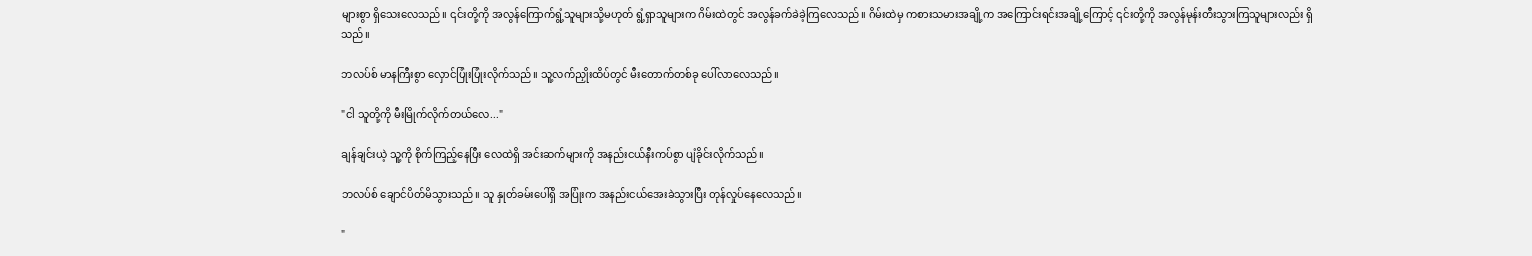များစွာ ရှိသေးလေသည်။ ၎င်းတို့ကို အလွန်ကြောက်ရွံ့သူများသို့မဟုတ် ရွံ့ရှာသူများက ဂိမ်းထဲတွင် အလွန်ခက်ခဲခဲ့ကြလေသည်။ ဂိမ်းထဲမှ ကစားသမားအချို့က အကြောင်းရင်းအချို့ကြောင့် ၎င်းတို့ကို အလွန်မုန်းတီးသွားကြသူများလည်း ရှိသည်။

ဘလပ်စ် မာနကြီးစွာ လှောင်ပြုံးပြုံးလိုက်သည်။ သူ့လက်ညှိုးထိပ်တွင် မီးတောက်တစ်ခု ပေါ်လာလေသည်။

"ငါ သူတို့ကို မီးမြိုက်လိုက်တယ်လေ..."

ချန်ချင်းယဲ့ သူ့ကို စိုက်ကြည့်နေပြီး လေထဲရှိ အင်းဆက်များကို အနည်းငယ်နီးကပ်စွာ ပျံခိုင်းလိုက်သည်။

ဘလပ်စ် ချောင်ပိတ်မိသွားသည်။ သူ နှုတ်ခမ်းပေါ်ရှိ အပြုံးက အနည်းငယ်အေးခဲသွားပြီး တုန်လှုပ်နေလေသည်။

"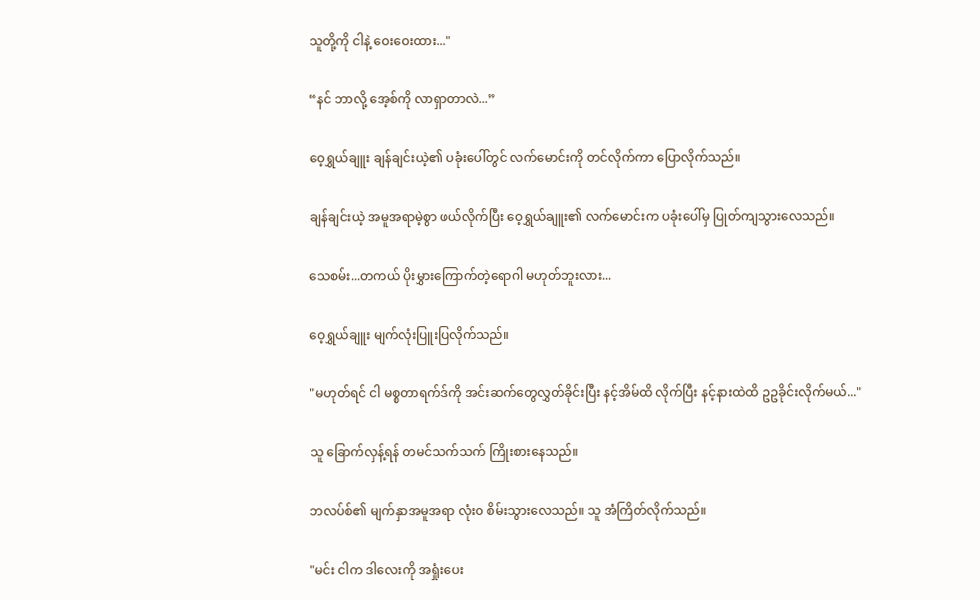သူတို့ကို ငါနဲ့ ဝေးဝေးထား..."

“နင် ဘာလို့ အေ့စ်ကို လာရှာတာလဲ...”

ဝေ့ရွှယ်ချူး ချန်ချင်းယဲ့၏ ပခုံးပေါ်တွင် လက်မောင်းကို တင်လိုက်ကာ ပြောလိုက်သည်။

ချန်ချင်းယဲ့ အမူအရာမဲ့စွာ ဖယ်လိုက်ပြီး ဝေ့ရွှယ်ချူး၏ လက်မောင်းက ပခုံးပေါ်မှ ပြုတ်ကျသွားလေသည်။

သေစမ်း...တကယ် ပိုးမွှားကြောက်တဲ့ရောဂါ မဟုတ်ဘူးလား...

ဝေ့ရွှယ်ချူး မျက်လုံးပြူးပြလိုက်သည်။

"မဟုတ်ရင် ငါ မစ္စတာရက်ဒ်ကို အင်းဆက်တွေလွှတ်ခိုင်းပြီး နင့်အိမ်ထိ လိုက်ပြီး နင့်နားထဲထိ ဥဥခိုင်းလိုက်မယ်..."

သူ ခြောက်လှန့်ရန် တမင်သက်သက် ကြိုးစားနေသည်။

ဘလပ်စ်၏ မျက်နှာအမူအရာ လုံး၀ စိမ်းသွားလေသည်။ သူ အံကြိတ်လိုက်သည်။

"မင်း ငါက ဒါလေးကို အရှုံးပေး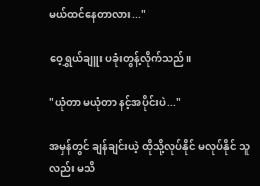မယ်ထင်နေတာလား..."

ဝေ့ရွှယ်ချူး ပခုံးတွန့်လိုက်သည်။

"ယုံတာ မယုံတာ နင့်အပိုင်းပဲ..."

အမှန်တွင် ချန်ချင်းယဲ့ ထိုသို့လုပ်နိုင် မလုပ်နိုင် သူလည်း မသိ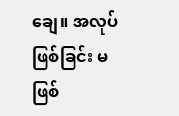ချေ။ အလုပ်ဖြစ်ခြင်း မဖြစ်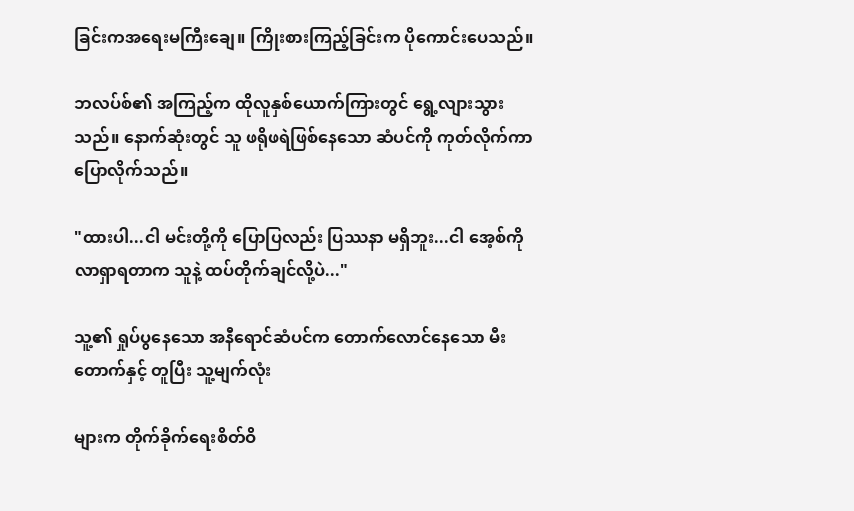ခြင်းကအရေးမကြီးချေ။ ကြိုးစားကြည့်ခြင်းက ပိုကောင်းပေသည်။

ဘလပ်စ်၏ အကြည့်က ထိုလူနှစ်ယောက်ကြားတွင် ရွေ့လျားသွားသည်။ နောက်ဆုံးတွင် သူ ဖရိုဖရဲဖြစ်နေသော ဆံပင်ကို ကုတ်လိုက်ကာ ပြောလိုက်သည်။

"ထားပါ...ငါ မင်းတို့ကို ပြောပြလည်း ပြဿနာ မရှိဘူး...ငါ ‌အေ့စ်ကို လာရှာရတာက သူနဲ့ ထပ်တိုက်ချင်လို့ပဲ..."

သူ့၏ ရှုပ်ပွနေသော အနီရောင်ဆံပင်က တောက်လောင်နေသော မီးတောက်နှင့် တူပြီး သူ့မျက်လုံး

များက တိုက်ခိုက်ရေးစိတ်ဝိ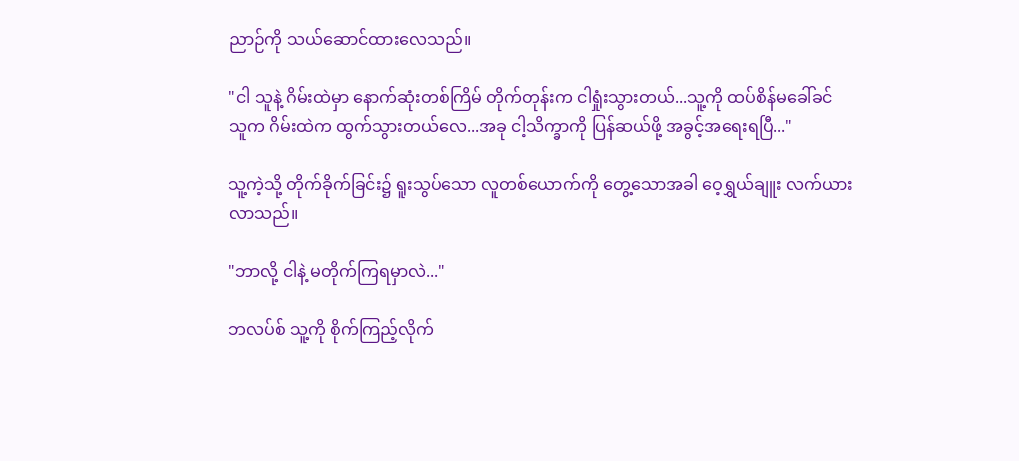ညာဉ်ကို သယ်ဆောင်ထားလေသည်။

"ငါ သူနဲ့ ဂိမ်းထဲမှာ နောက်ဆုံးတစ်ကြိမ် တိုက်တုန်းက ငါရှုံးသွားတယ်...သူ့ကို ထပ်စိန်မခေါ်ခင် သူက ဂိမ်းထဲက ထွက်သွားတယ်လေ...အခု ငါ့သိက္ခာကို ပြန်ဆယ်ဖို့ အခွင့်အရေးရပြီ..."

သူ့ကဲ့သို့ တိုက်ခိုက်ခြင်း၌ ရူးသွပ်သော လူတစ်ယောက်ကို တွေ့သောအခါ ဝေ့ရွှယ်ချူး လက်ယားလာသည်။

"ဘာလို့ ငါနဲ့ မတိုက်ကြရမှာလဲ..."

ဘလပ်စ် သူ့ကို စိုက်ကြည့်လိုက်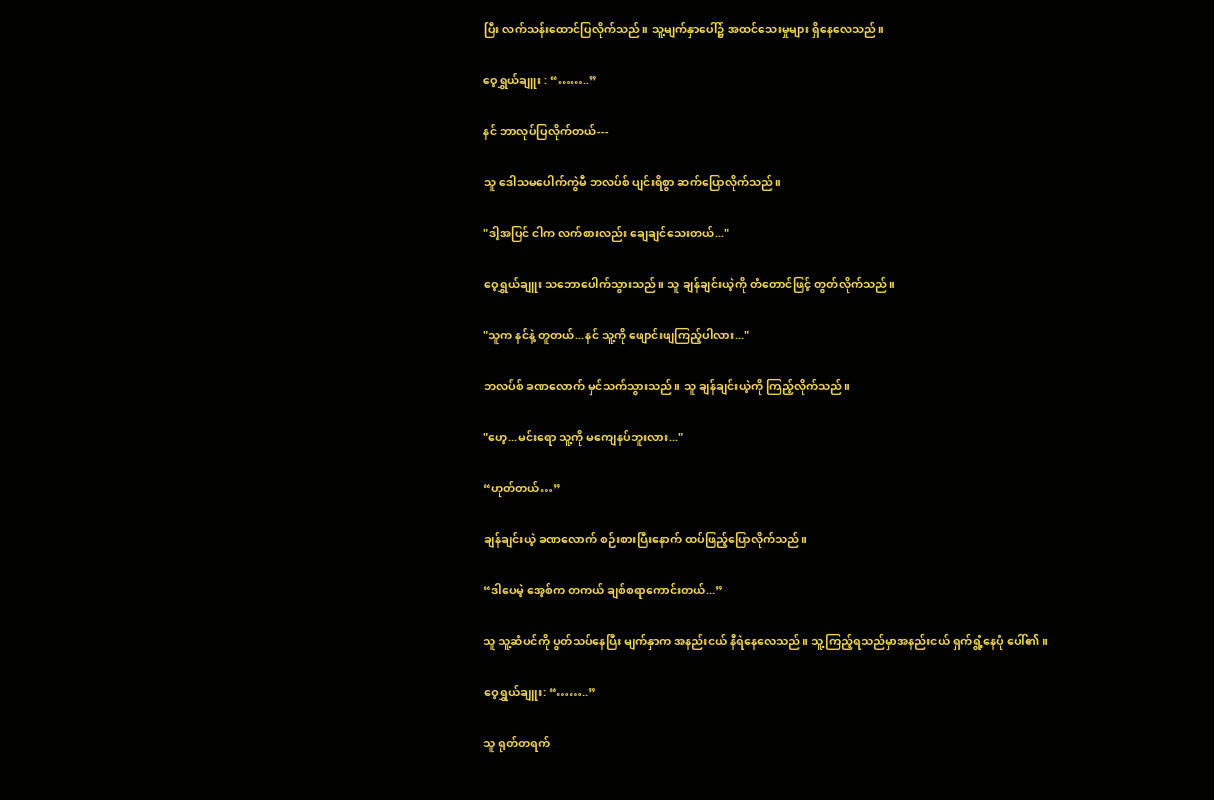ပြီး လက်သန်းထောင်ပြလိုက်သည်။ သူ့မျက်နှာပေါ်၌ အထင်သေးမှုများ ရှိနေလေသည်။

ဝေ့ရွှယ်ချူး : “……..”

နင် ဘာလုပ်ပြလိုက်တယ်---

သူ ဒေါသမပေါက်ကွဲမီ ဘလပ်စ် ပျင်းရိစွာ ဆက်ပြောလိုက်သည်။

"ဒါ့အပြင် ငါက လက်စားလည်း ချေချင်သေးတယ်..."

ဝေ့ရွှယ်ချူး သဘောပေါက်သွားသည်။ သူ ချန်ချင်းယဲ့ကို တံတောင်ဖြင့် တွတ်လိုက်သည်။

"သူက နင်နဲ့ တူတယ်...နင် သူ့ကို ဖျောင်းဖျကြည့်ပါလား..."

ဘလပ်စ် ခဏလောက် မှင်သက်သွားသည်။ သူ ချန်ချင်းယဲ့ကို ကြည့်လိုက်သည်။

"ဟေ့...မင်းရော သူ့ကို မကျေနပ်ဘူးလား..."

“ဟုတ်တယ်…”

ချန်ချင်းယဲ့ ခဏလောက် စဉ်းစားပြီးနောက် ထပ်ဖြည့်ပြောလိုက်သည်။

“ဒါပေမဲ့ အေ့စ်က တကယ် ချစ်စရာကောင်းတယ်...”

သူ သူ့ဆံပင်ကို ပွတ်သပ်နေပြီး မျက်နှာက အနည်းငယ် နီရဲနေလေသည်။ သူ့ကြည့်ရသည်မှာအနည်းငယ် ရှက်ရွံ့နေပုံ ပေါ်၏။

ဝေ့ရွှယ်ချူး: “……..”

သူ ရုတ်တရက်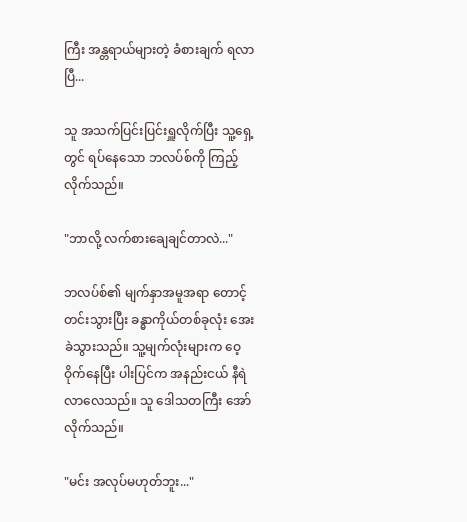ကြီး အန္တရာယ်များတဲ့ ခံစားချက် ရလာပြီ...

သူ အသက်ပြင်းပြင်းရှူလိုက်ပြီး သူ့ရှေ့တွင် ရပ်နေ‌သော ဘလပ်စ်ကို ကြည့်လိုက်သည်။

"ဘာလို့ လက်စားချေချင်တာလဲ..."

ဘလပ်စ်၏ မျက်နှာအမူအရာ တောင့်တင်းသွားပြီး ခန္ဓာကိုယ်တစ်ခုလုံး အေးခဲသွားသည်။ သူ့မျက်လုံးများက ဝေ့ဝိုက်နေပြီး ပါးပြင်က အနည်းငယ် နီရဲလာလေသည်။ သူ ဒေါသတကြီး အော်လိုက်သည်။

"မင်း အလုပ်မဟုတ်ဘူး..."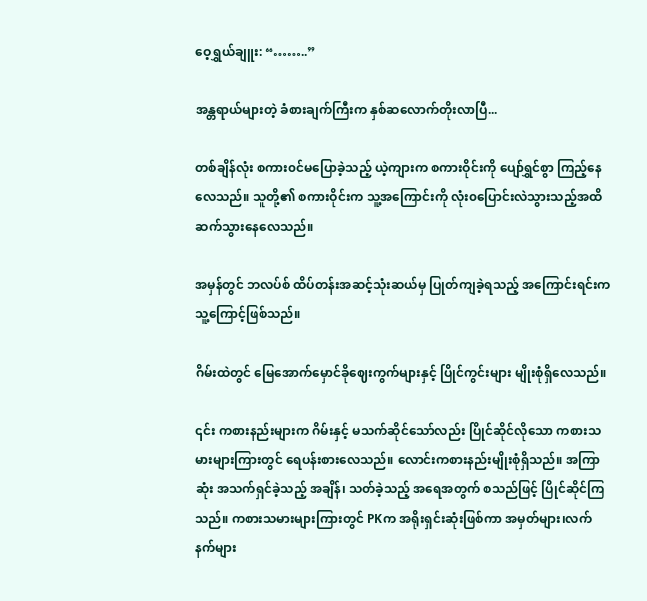ဝေ့ရွှယ်ချူး: “……..”

အန္တရာယ်များတဲ့ ခံစားချက်ကြီးက နှစ်ဆလောက်တိုးလာပြီ...

တစ်ချိန်လုံး စကား၀င်မပြောခဲ့သည့် ယဲ့ကျားက စကားဝိုင်းကို ပျော်ရွှင်စွာ ကြည့်နေလေသည်။ သူတို့၏ စကားဝိုင်းက သူ့အကြောင်းကို လုံး၀ပြောင်းလဲသွားသည့်အထိ ဆက်သွားနေလေသည်။

အမှန်တွင် ဘလပ်စ် ထိပ်တန်းအဆင့်သုံးဆယ်မှ ပြုတ်ကျခဲ့ရသည့် အကြောင်းရင်းက သူ့ကြောင့်ဖြစ်သည်။

ဂိမ်းထဲတွင် မြေအောက်မှောင်ခိုဈေးကွက်များနှင့် ပြိုင်ကွင်းများ မျိုးစုံရှိလေသည်။

၎င်း က‌စားနည်းများက ဂိမ်းနှင့် မသက်ဆိုင်သော်လည်း ပြိုင်ဆိုင်လိုသော ကစားသမားများကြားတွင် ရေပန်းစားလေသည်။ လောင်းကစားနည်းမျိုးစုံရှိသည်။ အကြာဆုံး အသက်ရှင်ခဲ့သည့် အချိန်၊ သတ်ခဲ့သည့် အရေအတွက် စသည်ဖြင့် ပြိုင်ဆိုင်ကြသည်။ ကစားသမားများကြားတွင် PKက အရိုးရှင်းဆုံးဖြစ်ကာ အမှတ်များ၊လက်နက်များ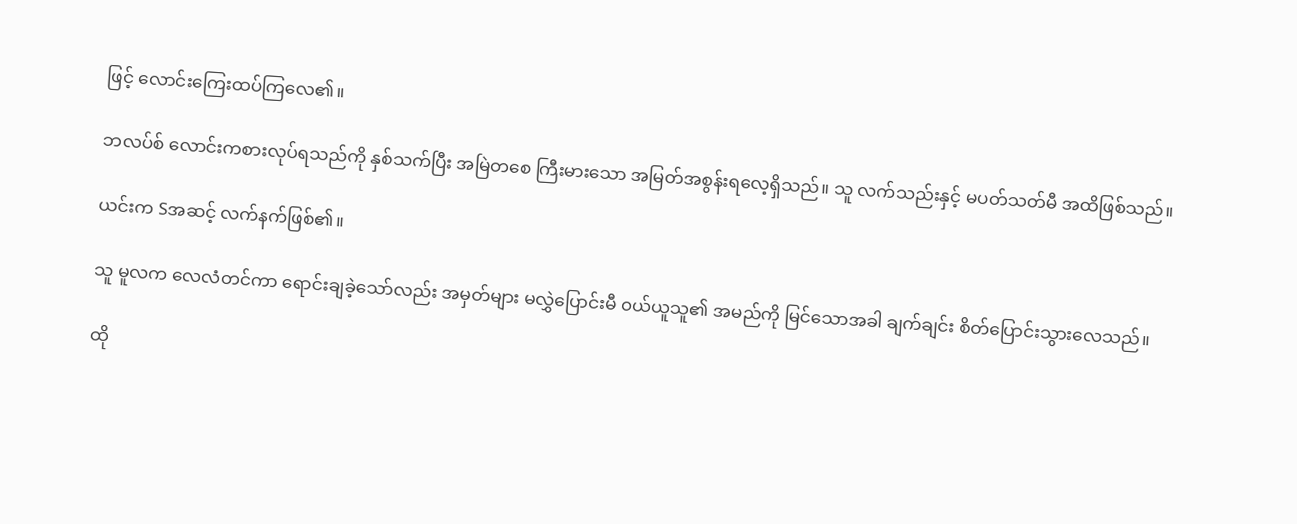ဖြင့် လောင်းကြေးထပ်ကြလေ၏။

ဘလပ်စ် လောင်းကစားလုပ်ရသည်ကို နှစ်သက်ပြီး အမြဲတစေ ကြီးမားသော အမြတ်အစွန်းရလေ့ရှိသည်။ သူ လက်သည်းနှင့် မပတ်သတ်မီ အထိဖြစ်သည်။

ယင်းက Sအဆင့် လက်နက်ဖြစ်၏။

သူ မူလက လေလံတင်ကာ ရောင်းချခဲ့သော်လည်း အမှတ်များ မလွှဲပြောင်းမီ ၀ယ်ယူသူ၏ အမည်ကို မြင်သောအခါ ချက်ချင်း စိတ်ပြောင်းသွားလေသည်။

ထို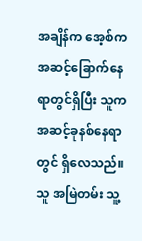အချိန်က အေ့စ်က အဆင့်ခြောက်နေရာတွင်ရှိပြီး သူက အဆင့်ခုနစ်နေရာတွင် ရှိလေသည်။ သူ အမြဲတမ်း သူ့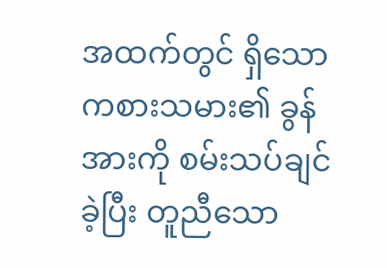အထက်တွင် ရှိသော ကစားသမား၏ ခွန်အားကို စမ်းသပ်ချင်ခဲ့ပြီး တူညီသော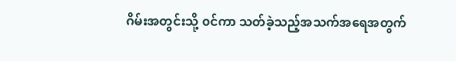ဂိမ်းအတွင်းသို့ ၀င်ကာ သတ်ခဲ့သည့်အသက်အရေအတွက်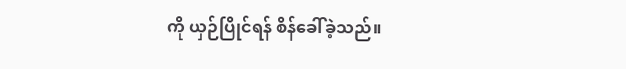ကို ယှဉ်ပြိုင်ရန် စိန်ခေါ်ခဲ့သည်။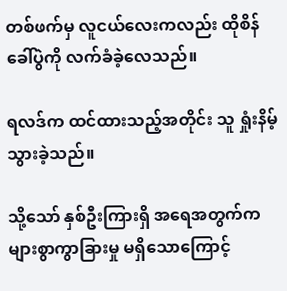တစ်ဖက်မှ လူငယ်လေးကလည်း ထိုစိန်ခေါ်ပွဲကို လက်ခံခဲ့လေသည်။

ရလဒ်က ထင်ထားသည့်အတိုင်း သူ ရှုံးနိမ့်သွားခဲ့သည်။

သို့သော် နှစ်ဦးကြားရှိ အရေအတွက်က များစွာကွာခြားမှု မရှိသောကြောင့်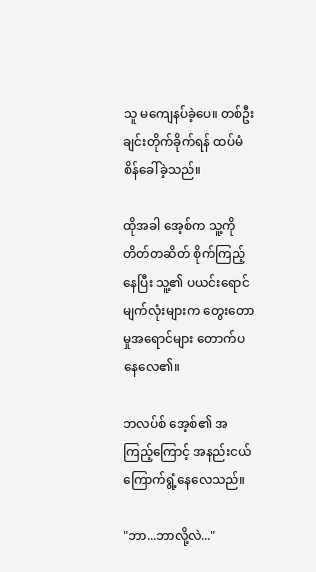သူ မကျေနပ်ခဲ့ပေ။ တစ်ဦးချင်းတိုက်ခိုက်ရန် ထပ်မံစိန်ခေါ်ခဲ့သည်။

ထိုအခါ အေ့စ်က သူ့ကို တိတ်တဆိတ် စိုက်ကြည့်နေပြီး သူ့၏ ပယင်းရောင် မျက်လုံးများက တွေးတောမှုအရောင်များ ‌တောက်ပနေလေ၏။

ဘလပ်စ် အေ့စ်၏ အကြည့်ကြောင့် အနည်းငယ် ကြောက်ရွံ့နေလေသည်။

"ဘာ...ဘာလို့လဲ..."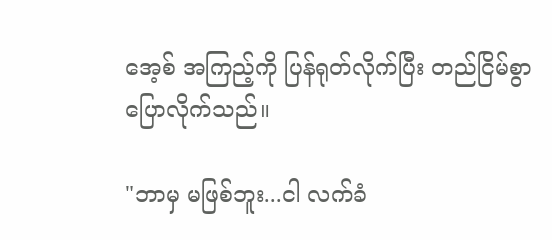အေ့စ် အကြည့်ကို ပြန်ရုတ်လိုက်ပြီး တည်ငြိမ်စွာ ပြောလိုက်သည်။

"ဘာမှ မဖြစ်ဘူး...ငါ လက်ခံ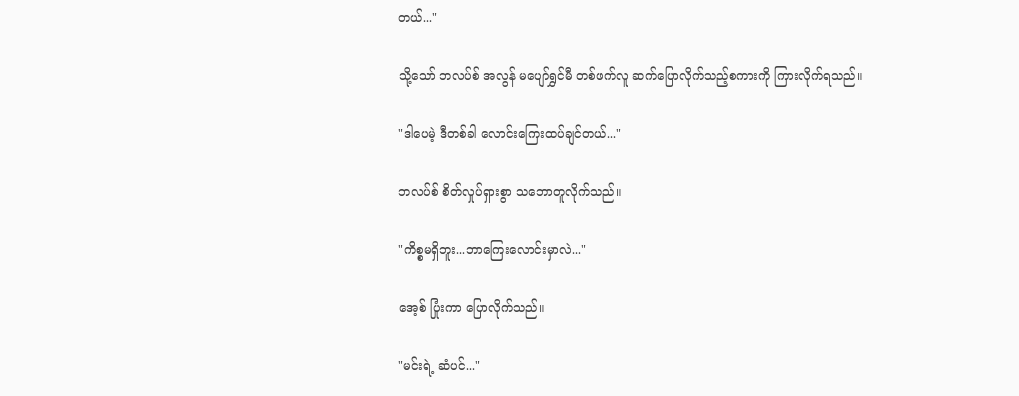တယ်..."

သို့သော် ဘလပ်စ် အလွန် မပျော်ရွှင်မီ တစ်ဖက်လူ ဆက်ပြောလိုက်သည့်စကားကို ကြားလိုက်ရသည်။

"ဒါပေမဲ့ ဒီတစ်ခါ လောင်းကြေးထပ်ချင်တယ်..."

ဘလပ်စ် စိတ်လှုပ်ရှားစွာ သဘောတူလိုက်သည်။

"ကိစ္စမရှိဘူး...ဘာကြေးလောင်းမှာလဲ..."

အေ့စ် ‌ပြုံးကာ ပြောလိုက်သည်။

"မင်းရဲ့ ဆံပင်..."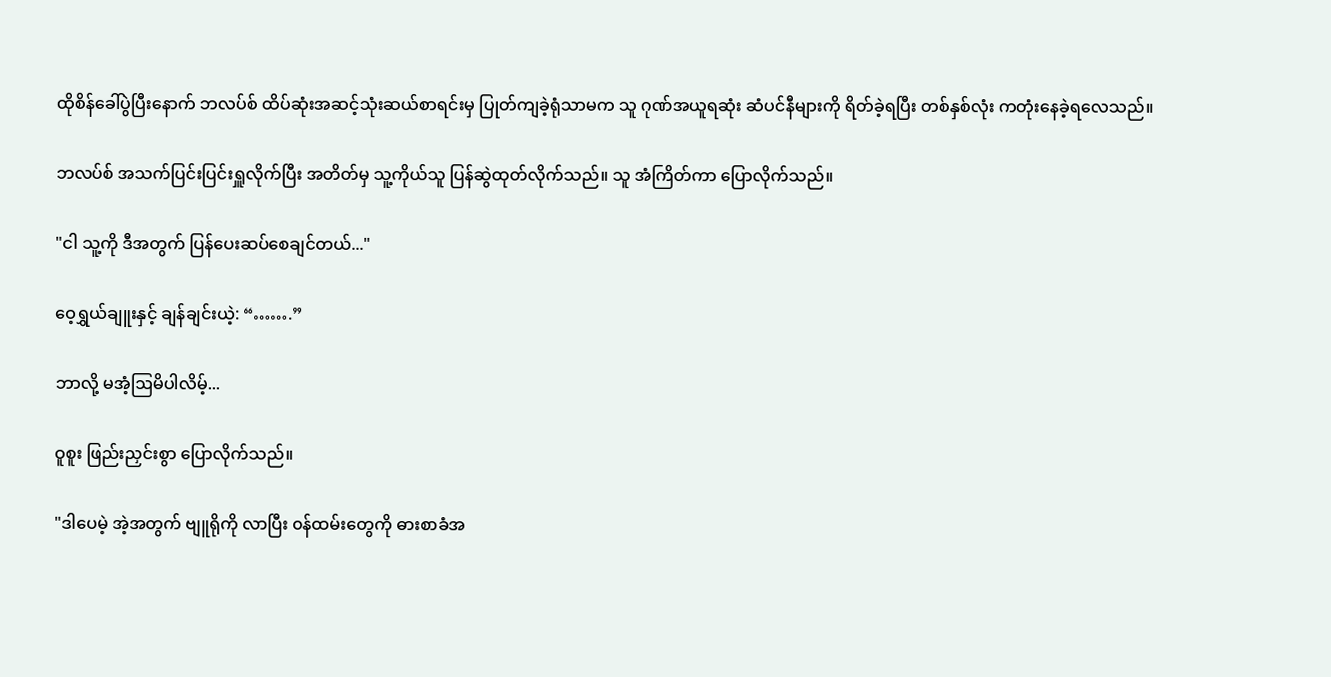ထိုစိန်ခေါ်ပွဲပြီးနောက် ဘလပ်စ် ထိပ်ဆုံးအဆင့်သုံးဆယ်စာရင်းမှ ပြုတ်ကျခဲ့ရုံသာမက သူ ဂုဏ်အယူရဆုံး ဆံပင်နီများကို ရိတ်ခဲ့ရပြီး တစ်နှစ်လုံး ကတုံးနေခဲ့ရလေသည်။

ဘလပ်စ် အသက်ပြင်းပြင်းရှူလိုက်ပြီး အတိတ်မှ သူ့ကိုယ်သူ ပြန်ဆွဲထုတ်လိုက်သည်။ သူ အံကြိတ်ကာ ပြောလိုက်သည်။

"ငါ သူ့ကို ဒီအတွက် ပြန်ပေးဆပ်စေချင်တယ်..."

ဝေ့ရွှယ်ချူးနှင့် ချန်ချင်းယဲ့: “…….”

ဘာလို့ မအံ့ဩမိပါလိမ့်...

ဝူစူး ဖြည်းညှင်းစွာ ပြောလိုက်သည်။

"ဒါပေမဲ့ အဲ့အတွက် ဗျူရိုကို လာပြီး ၀န်ထမ်းတွေကို ဓားစာခံအ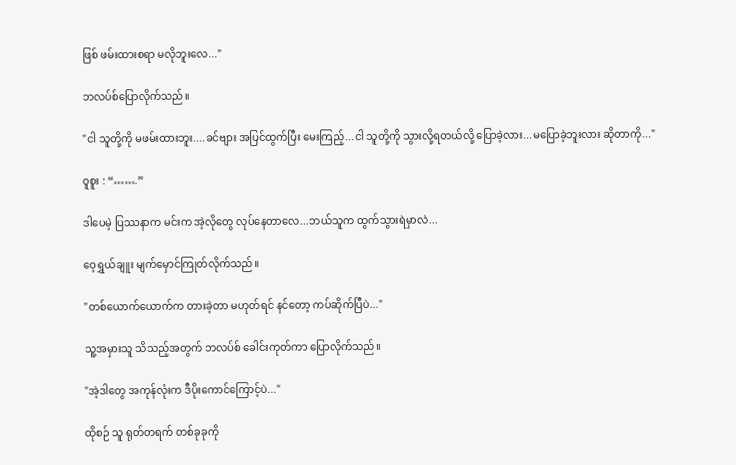ဖြစ် ဖမ်းထားစရာ မလိုဘူးလေ..."

ဘလပ်စ်ပြောလိုက်သည်။

"ငါ သူတို့ကို မဖမ်းထားဘူး....ခင်ဗျား အပြင်ထွက်ပြီး မေးကြည့်...ငါ သူတို့ကို သွားလို့ရတယ်လို့ ပြောခဲ့လား...မပြောခဲ့ဘူးလား ဆိုတာကို..."

ဝူစူး : “…….”

ဒါပေမဲ့ ပြဿနာက မင်းက အဲ့လိုတွေ လုပ်နေတာလေ...ဘယ်သူက ထွက်သွားရဲမှာလဲ...

ဝေ့ရွှယ်ချူး မျက်မှောင်ကြုတ်လိုက်သည်။

"တစ်ယောက်ယောက်က တားခဲ့တာ မဟုတ်ရင် နင်တော့ ကပ်ဆိုက်ပြီပဲ..."

သူ့အမှားသူ သိသည့်အတွက် ဘလပ်စ် ခေါင်းကုတ်ကာ ပြောလိုက်သည်။

"အဲ့ဒါတွေ အကုန်လုံးက ဒီပိုးကောင်ကြောင့်ပဲ..."

ထိုစဉ် သူ ရုတ်တရက် တစ်ခုခုကို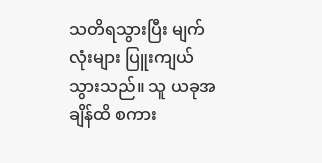သတိရသွားပြီး မျက်လုံးများ ပြူးကျယ်သွားသည်။ သူ ယခုအချိန်ထိ စကား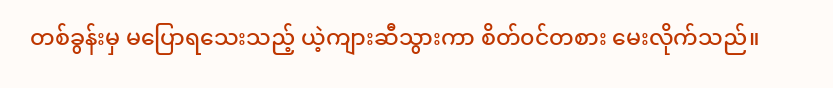တစ်ခွန်းမှ မပြောရသေးသည့် ယဲ့ကျားဆီသွားကာ စိတ်၀င်တစား မေးလိုက်သည်။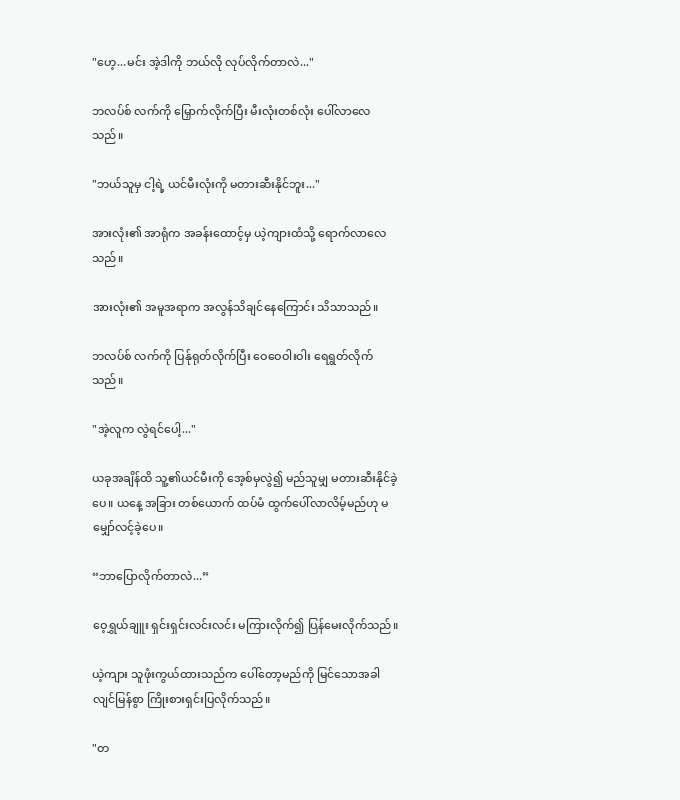"ဟေ့...မင်း အဲ့ဒါကို ဘယ်လို လုပ်လိုက်တာလဲ..."

ဘလပ်စ် လက်ကို မြှောက်လိုက်ပြီး မီးလုံးတစ်လုံး ပေါ်လာလေသည်။

"ဘယ်သူမှ ငါ့ရဲ့ ယင်မီးလုံးကို မတားဆီးနိုင်ဘူး..."

အားလုံး၏ အာရုံက အခန်းထောင့်မှ ယဲ့ကျားထံသို့ ရောက်လာလေသည်။

အားလုံး၏ အမူအရာက အလွန်သိချင်နေကြောင်း သိသာသည်။

ဘလပ်စ် လက်ကို ပြန်ုရုတ်လိုက်ပြီး ဝေဝေဝါးဝါး ရေရွတ်လိုက်သည်။

"အဲ့လူက လွဲရင်ပေါ့..."

ယခုအချိန်ထိ သူ့၏ယင်မီးကို အေ့စ်မှလွဲ၍ မည်သူမျှ မတားဆီးနိုင်ခဲ့ပေ။ ယ‌နေ့ အခြား တစ်ယောက် ထပ်မံ ထွက်ပေါ်လာလိမ့်မည်ဟု မမျှော်လင့်ခဲ့ပေ။

“ဘာ‌‌ပြောလိုက်တာလဲ...”

ဝေ့ရွှယ်ချူး ရှင်းရှင်းလင်းလင်း မကြားလိုက်၍ ပြန်မေးလိုက်သည်။

ယဲ့ကျား သူဖုံးကွယ်ထားသည်က ပေါ်တော့မည်ကို မြင်သောအခါ လျင်မြန်စွာ ကြိုးစားရှင်းပြလိုက်သည်။

"တ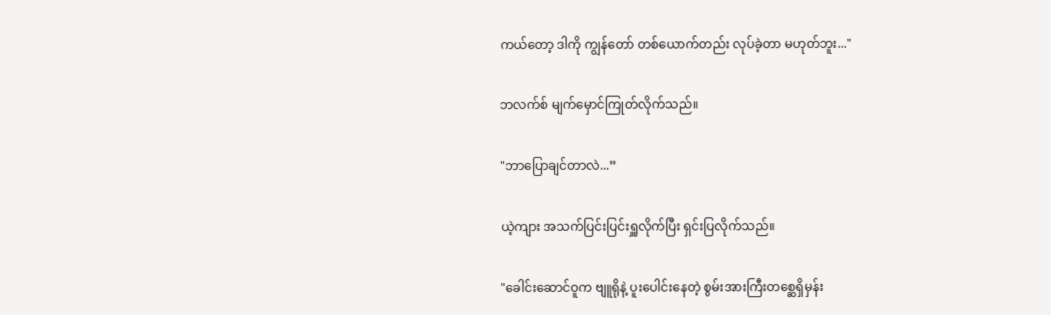ကယ်‌တော့ ဒါကို ကျွန်တော် တစ်ယောက်တည်း လုပ်ခဲ့တာ မဟုတ်ဘူး..."

ဘလက်စ် ‌မျက်မှောင်ကြုတ်လိုက်သည်။

"ဘာပြောချင်တာလဲ...”

ယဲ့ကျား အသက်ပြင်းပြင်းရှူလိုက်ပြီး ရှင်းပြလိုက်သည်။

"ခေါင်း‌ဆောင်ဝူက ဗျူရိုနဲ့ ပူးပေါင်းနေတဲ့ စွမ်းအားကြီးတစ္ဆေရှိမှန်း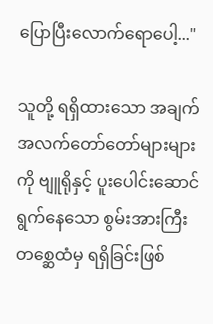ပြောပြီးလောက်ရောပေါ့..."

သူတို့ ရရှိထားသော အချက်အလက်တော်‌တော်များများကို ဗျူရိုနှင့် ပူးပေါင်းဆောင်ရွက်နေသော စွမ်းအားကြီးတစ္ဆေထံမှ ရရှိခြင်းဖြစ်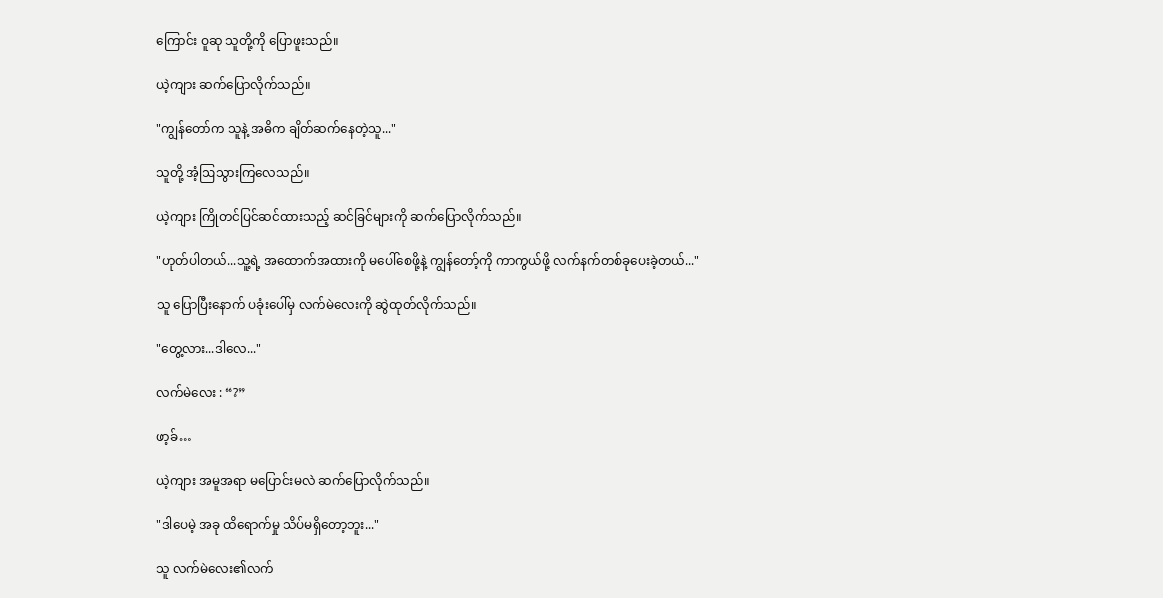ကြောင်း ဝူဆု သူတို့ကို ပြောဖူးသည်။

ယဲ့ကျား ဆက်ပြောလိုက်သည်။

"ကျွန်တော်က သူနဲ့ အဓိက ချိတ်ဆက်နေတဲ့သူ..."

သူတို့ အံ့ဩသွားကြလေသည်။

ယဲ့ကျား ကြိုတင်ပြင်ဆင်ထားသည့် ဆင်ခြင်များကို ဆက်ပြောလိုက်သည်။

"ဟုတ်ပါတယ်...သူ့ရဲ့ အထောက်အထားကို မပေါ်စေဖို့နဲ့ ကျွန်တော့်ကို ကာကွယ်ဖို့ လက်နက်တစ်ခုပေးခဲ့တယ်..."

သူ ပြောပြီးနောက် ပခုံးပေါ်မှ လက်မဲလေးကို ဆွဲထုတ်လိုက်သည်။

"တွေ့လား...ဒါလေ..."

လက်မဲလေး : “?”

ဖာ့ခ်…

ယဲ့ကျား အမူအရာ မပြောင်းမလဲ ဆက်ပြောလိုက်သည်။

"ဒါပေမဲ့ အခု ထိရောက်မှု သိပ်မရှိတော့ဘူး..."

သူ လက်မဲလေး၏လက်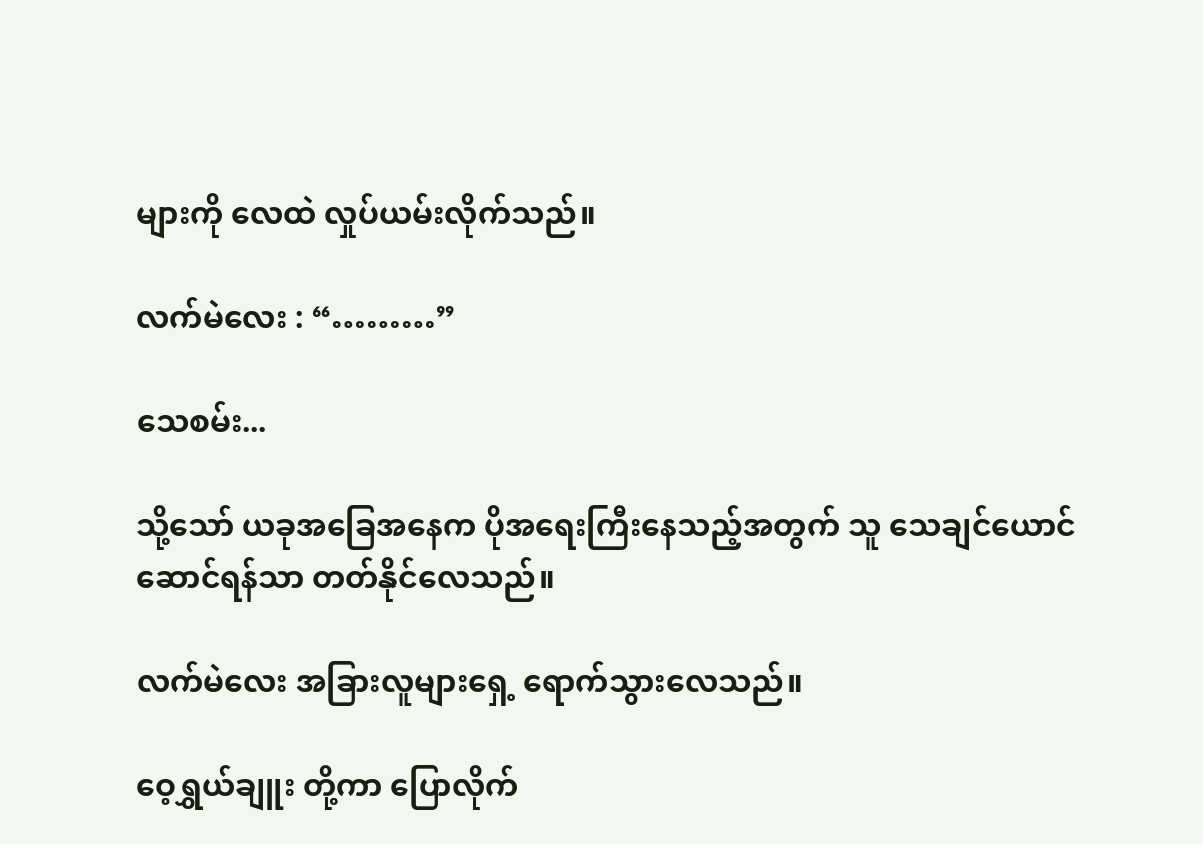များကို လေထဲ လှုပ်ယမ်းလိုက်သည်။

လက်မဲလေး : “………”

သေစမ်း...

သို့သော် ယခုအခြေအနေက ပိုအရေးကြီးနေသည့်အတွက် သူ သေချင်‌ယောင်ဆောင်ရန်သာ တတ်နိုင်လေသည်။

လက်မဲလေး အခြားလူများရှေ့ ရောက်သွားလေသည်။

ဝေ့ရွှယ်ချူး တို့ကာ ပြောလိုက်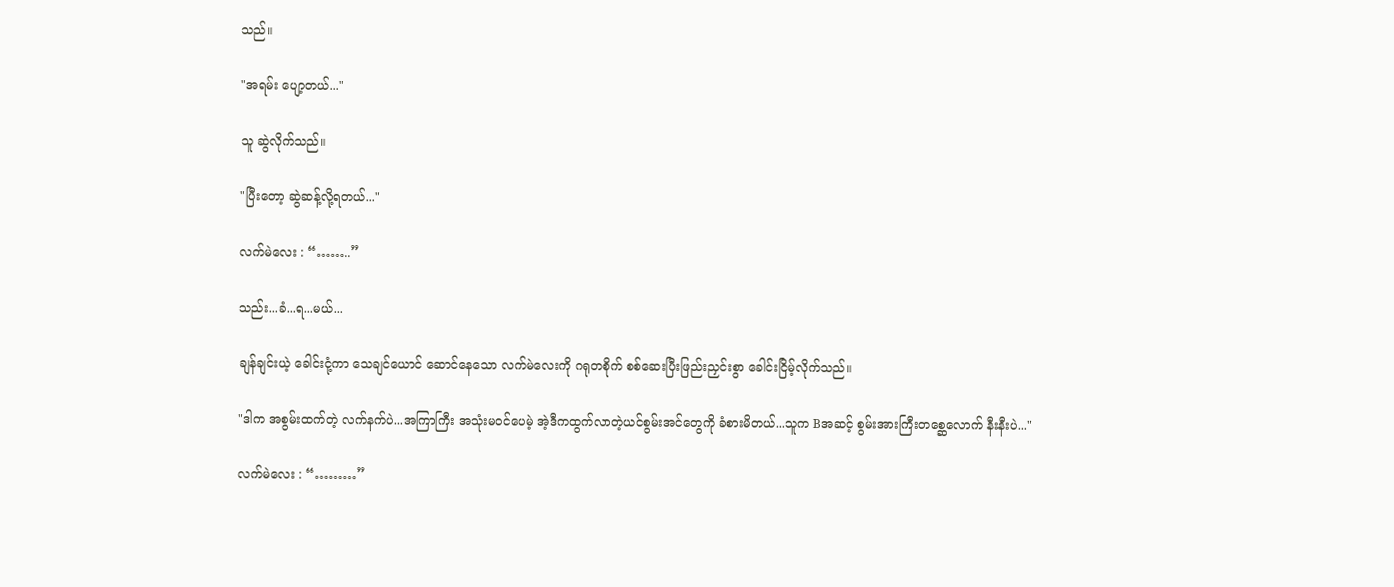သည်။

"အရမ်း ပျော့တယ်..."

သူ ဆွဲလိုက်သည်။

"ပြီးတော့ ဆွဲဆန့်လို့ရတယ်..."

လက်မဲလေး : “……..”

သည်း...ခံ...ရ...မယ်...

ချန်ချင်းယဲ့ ခေါင်းငုံ့ကာ သေချင်ယောင် ဆောင်နေသော လက်မဲလေးကို ဂရုတစိုက် စစ်ဆေးပြီးဖြည်းညှင်းစွာ ခေါင်းငြိမ့်လိုက်သည်။

"ဒါက အစွမ်းထက်တဲ့ လက်နက်ပဲ...အကြာကြီး အသုံးမ၀င်ပေမဲ့ အဲ့ဒီကထွက်လာတဲ့ယင်စွမ်းအင်တွေကို ခံစားမိတယ်...သူက Bအဆင့် စွမ်းအားကြီးတစ္ဆေလောက် နီးနီးပဲ..."

လက်မဲလေး : “………”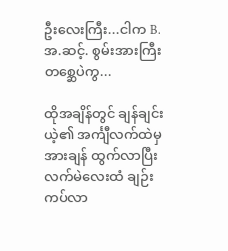ဦးလေးကြီး...ငါက B.အ.ဆင့်. စွမ်းအားကြီးတစ္ဆေပဲကွ...

ထိုအချိန်တွင် ချန်ချင်းယဲ့၏ အင်္ကျီလက်ထဲမှ အားချန် ထွက်လာပြီး လက်မဲလေးထံ ချဉ်းကပ်လာ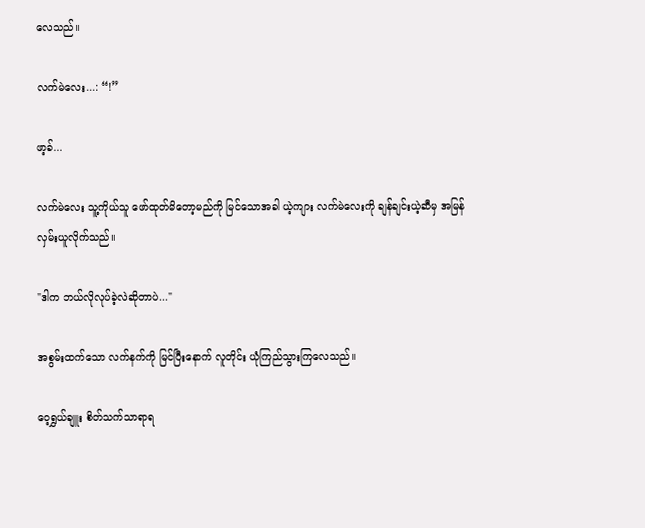လေသည်။

လက်မဲလေး...: “!”

ဖာ့ခ်...

လက်မဲလေး သူ့ကိုယ်သူ ဖော်ထုတ်မိ‌တော့မည်ကို မြင်သောအခါ ယဲ့ကျား လက်မဲလေးကို ချန်ချင်းယဲ့ဆီမှ အမြန်လှမ်းယူလိုက်သည်။

"ဒါက ဘယ်လိုလုပ်ခဲ့လဲဆိုတာပဲ..."

အစွမ်းထက်သော လက်နက်ကို မြင်ပြီးနောက် လူတိုင်း ယုံကြည်သွားကြလေသည်။

ဝေ့ရွှယ်ချူး စိတ်သက်သာရာရ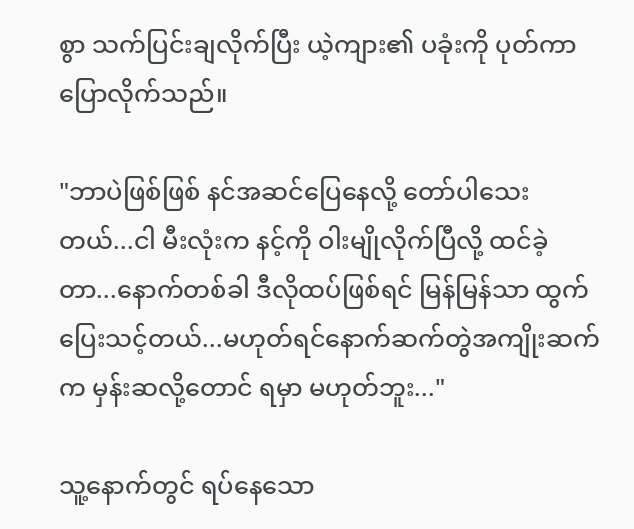စွာ သက်ပြင်းချလိုက်ပြီး ယဲ့ကျား၏ ပခုံးကို ပုတ်ကာ ပြောလိုက်သည်။

"ဘာပဲဖြစ်ဖြစ် နင်အဆင်ပြေနေလို့ ‌တော်ပါသေးတယ်...ငါ မီးလုံးက နင့်ကို ဝါးမျိုလိုက်ပြီလို့ ထင်ခဲ့တာ...နောက်တစ်ခါ ဒီလိုထပ်ဖြစ်ရင် မြန်မြန်သာ ထွက်ပြေးသင့်တယ်...မဟုတ်ရင်နောက်ဆက်တွဲအကျိုးဆက်က မှန်းဆလို့တောင် ရမှာ မဟုတ်ဘူး..."

သူ့နောက်တွင် ရပ်နေသော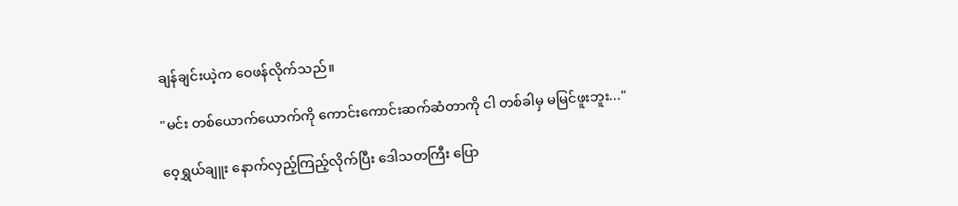ချန်ချင်းယဲ့က ‌ဝေဖန်လိုက်သည်။

"မင်း တစ်ယောက်ယောက်ကို ကောင်းကောင်းဆက်ဆံတာကို ငါ တစ်ခါမှ မမြင်ဖူးဘူး..."

ဝေ့ရွှယ်ချူး နောက်လှည့်ကြည့်လိုက်ပြီး ဒေါသတကြီး ပြော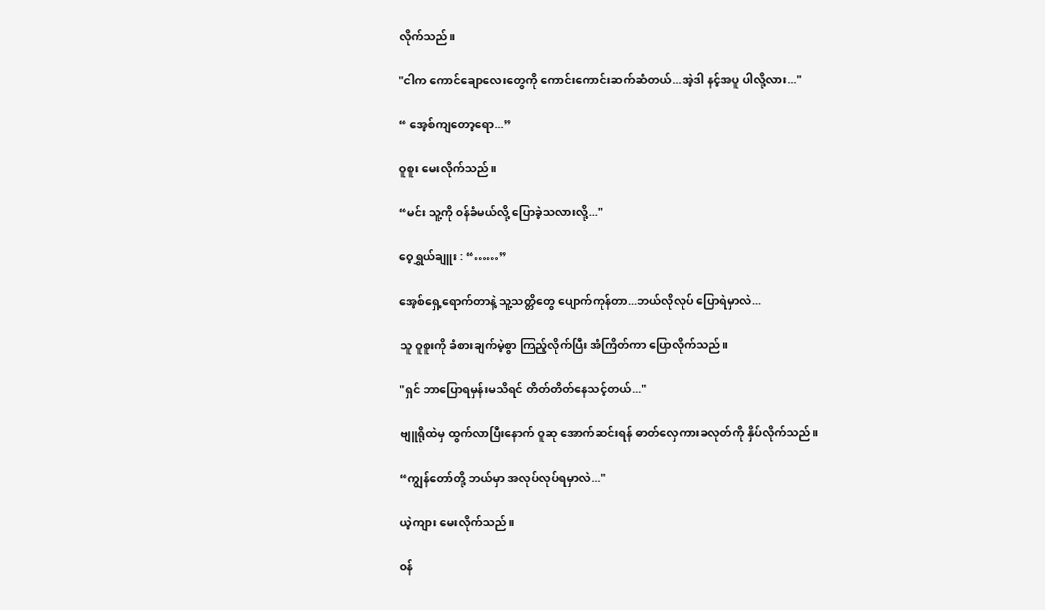လိုက်သည်။

"ငါက ကောင်ချောလေးတွေကို ကောင်းကောင်းဆက်‌ဆံတယ်...အဲ့ဒါ နင့်အပူ ပါလို့လား..."

“ အေ့စ်ကျ‌တော့ရော...”

ဝူစူး မေးလိုက်သည်။

“မင်း သူ့ကို ၀န်ခံမယ်လို့ ပြောခဲ့သလားလို့..."

ဝေ့ရွှယ်ချူး : “……”

အေ့စ်ရှေ့ရောက်တာနဲ့ သူ့သတ္တိတွေ ပျောက်ကုန်တာ...ဘယ်လိုလုပ် ပြောရဲမှာလဲ...

သူ ဝူစူးကို ခံစားချက်မဲ့စွာ ကြည့်လိုက်ပြီး အံကြိတ်ကာ ပြောလိုက်သည်။

"ရှင် ဘာပြောရမှန်းမသိရင် တိတ်တိတ်နေသင့်တယ်..."

ဗျူရိုထဲမှ ထွက်လာပြီးနောက် ဝူဆု အောက်ဆင်းရန် ဓာတ်လှေကားခလုတ်ကို နှိပ်လိုက်သည်။

“ကျွန်‌တော်တို့ ဘယ်မှာ အလုပ်လုပ်ရမှာလဲ..."

ယဲ့ကျား မေးလိုက်သည်။

၀န်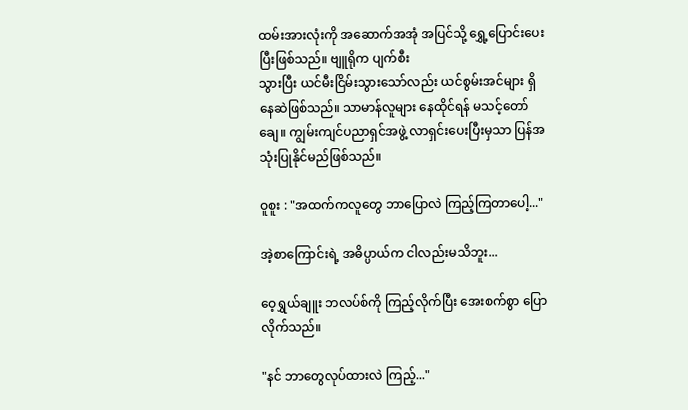ထမ်းအားလုံးကို အဆောက်အအုံ အပြင်သို့ ရွှေ့ပြောင်းပေးပြီးဖြစ်သည်။ ဗျူရိုက ပျက်စီး
သွားပြီး ယင်မီးငြိမ်းသွားသော်လည်း ယင်စွမ်းအင်များ ရှိနေဆဲဖြစ်သည်။ သာမာန်လူများ နေထိုင်ရန် မသင့်တော်ချေ။ ကျွမ်းကျင်ပညာရှင်အဖွဲ့ လာရှင်းပေးပြီးမှသာ ပြန်အသုံးပြုနိုင်မည်ဖြစ်သည်။

ဝူစူး : "အထက်ကလူတွေ ဘာပြောလဲ ကြည့်ကြတာပေါ့..."

အဲ့စာ‌ကြောင်းရဲ့ အဓိပ္ပာယ်က ငါလည်းမသိဘူး...

ဝေ့ရွှယ်ချူး ဘလပ်စ်ကို ကြည့်လိုက်ပြီး အေးစက်စွာ ပြောလိုက်သည်။

"နင် ဘာတွေလုပ်ထားလဲ ကြည့်..."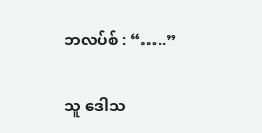ဘလပ်စ် : “…..”

သူ ဒေါသ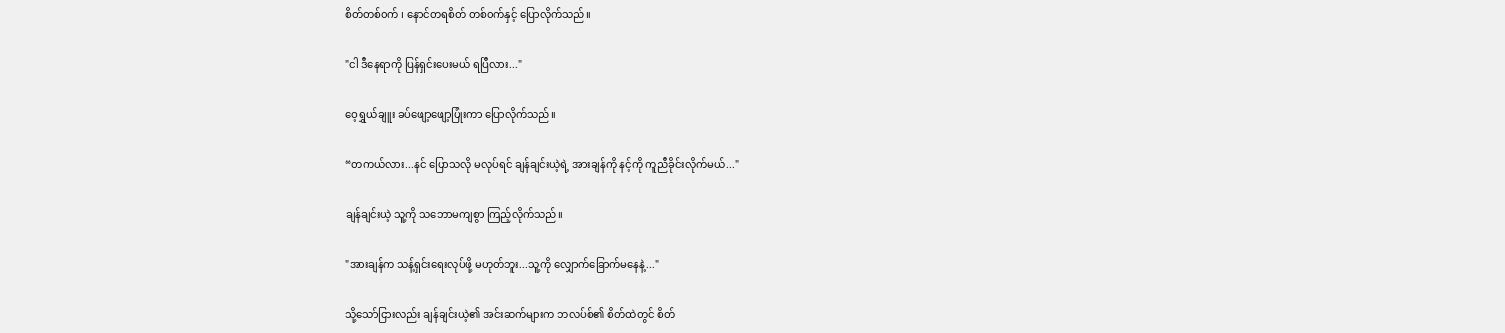စိတ်တစ်၀က် ၊ နောင်တရစိတ် တစ်၀က်နှင့် ပြောလိုက်သည်။

"ငါ ဒီနေရာကို ပြန်ရှင်းပေးမယ် ရပြီလား..."

ဝေ့ရွှယ်ချူး ခပ်ဖျော့ဖျော့ပြုံးကာ ပြောလိုက်သည်။

“တကယ်လား...နင် ပြောသလို မလုပ်ရင် ချန်ချင်းယဲ့ရဲ့ အားချန်ကို နင့်ကို ကူညီခိုင်းလိုက်မယ်..."

ချန်ချင်းယဲ့ သူ့ကို သဘောမကျစွာ ကြည့်လိုက်သည်။

"အားချန်က သန့်ရှင်းရေးလုပ်ဖို့ မဟုတ်ဘူး...သူ့ကို လျှောက်ခြောက်မနေနဲ့..."

သို့သော်ငြားလည်း ချန်ချင်းယဲ့၏ အင်းဆက်များက ဘလပ်စ်၏ စိတ်ထဲတွင် စိတ်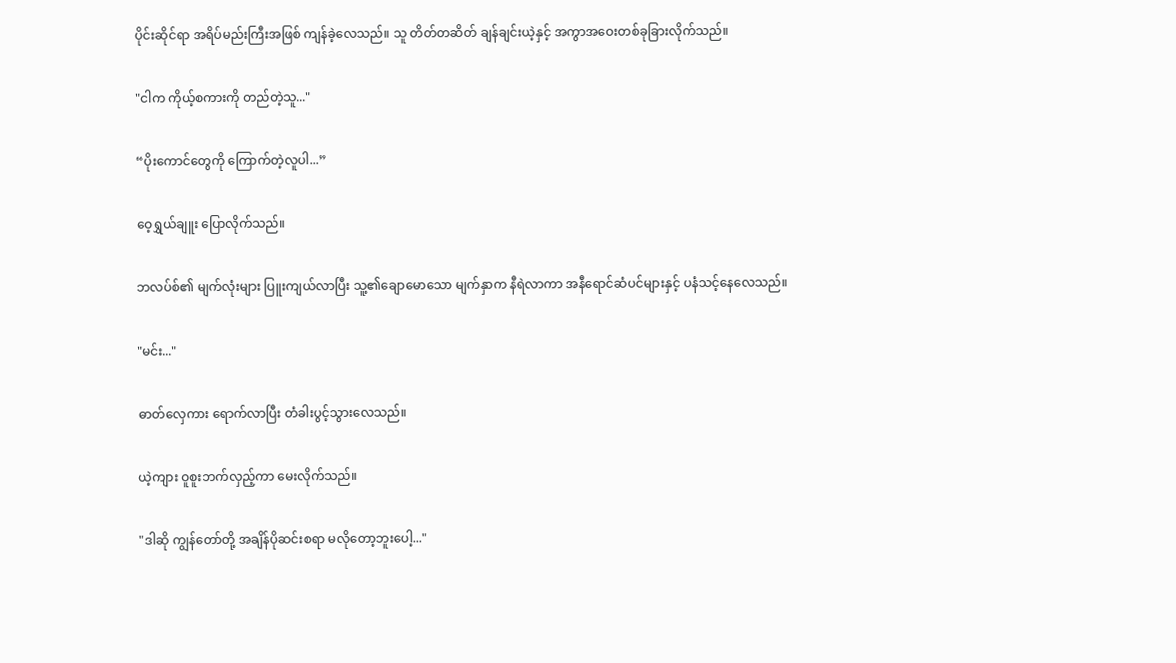ပိုင်းဆိုင်ရာ အရိပ်မည်းကြီးအဖြစ် ကျန်ခဲ့လေသည်။ သူ တိတ်တဆိတ် ချန်ချင်းယဲ့နှင့် အကွာအဝေးတစ်ခုခြားလိုက်သည်။

"ငါက ကိုယ့်စကားကို တည်တဲ့သူ..."

“ပိုးကောင်တွေကို ကြောက်တဲ့လူပါ...”

ဝေ့ရွှယ်ချူး ပြောလိုက်သည်။

ဘလပ်စ်၏ မျက်လုံးများ ပြူးကျယ်လာပြီး သူ့၏ချောမောသော မျက်နှာက နီရဲလာကာ အနီရောင်ဆံပင်များနှင့် ပနံသင့်နေလေသည်။

"မင်း..."

ဓာတ်လှေကား ရောက်လာပြီး တံခါးပွင့်သွားလေသည်။

ယဲ့ကျား ဝူစူးဘက်လှည့်ကာ မေးလိုက်သည်။

"ဒါဆို ကျွန်တော်တို့ အချိန်ပိုဆင်းစရာ မလိုတော့ဘူးပေါ့..."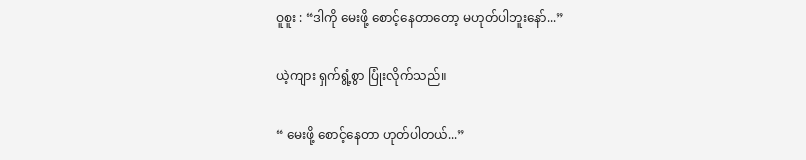ဝူစူး : “ဒါကို မေးဖို့ စောင့်နေတာတော့ မဟုတ်ပါဘူးနော်...”

ယဲ့ကျား ရှက်ရွံ့စွာ ပြုံးလိုက်သည်။

“ မေးဖို့ စောင့်နေတာ ဟုတ်ပါတယ်...”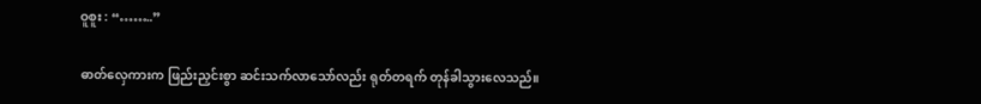ဝူစူး : “……..”

ဓာတ်လှေကားက ဖြည်းညှင်းစွာ ဆင်းသက်လာ‌သော်လည်း ရုတ်တရက် တုန်ခါသွားလေသည်။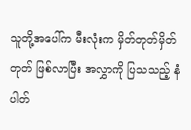သူတို့အပေါ်က မီးလုံးက မှိတ်တုတ်မှိတ်တုတ် ဖြစ်လာပြီး အလွှာကို ပြသသည့် နံပါတ်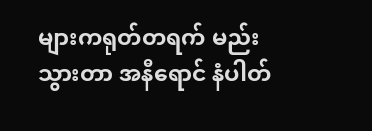များကရုတ်တရက် မည်းသွားတာ အနီရောင် နံပါတ်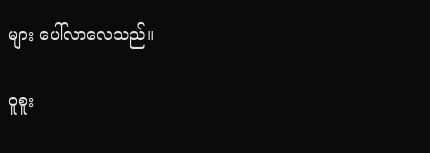များ ပေါ်လာလေသည်။

ဝူစူး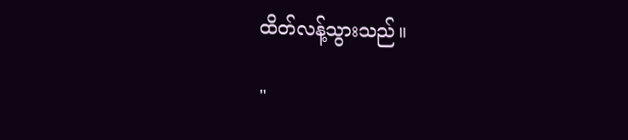ထိတ်လန့်သွားသည်။

"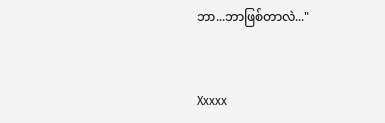ဘာ...ဘာဖြစ်တာလဲ..."


Xxxxx